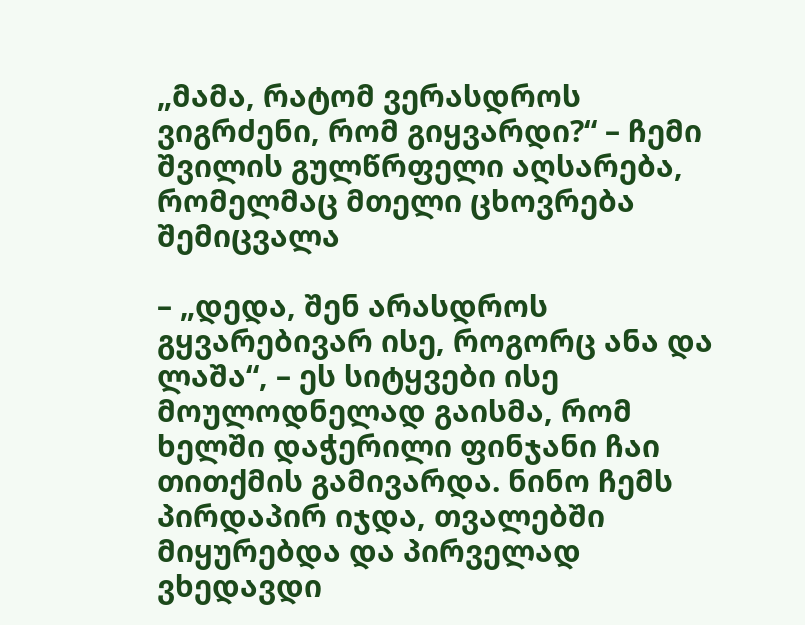„მამა, რატომ ვერასდროს ვიგრძენი, რომ გიყვარდი?“ – ჩემი შვილის გულწრფელი აღსარება, რომელმაც მთელი ცხოვრება შემიცვალა

– „დედა, შენ არასდროს გყვარებივარ ისე, როგორც ანა და ლაშა“, – ეს სიტყვები ისე მოულოდნელად გაისმა, რომ ხელში დაჭერილი ფინჯანი ჩაი თითქმის გამივარდა. ნინო ჩემს პირდაპირ იჯდა, თვალებში მიყურებდა და პირველად ვხედავდი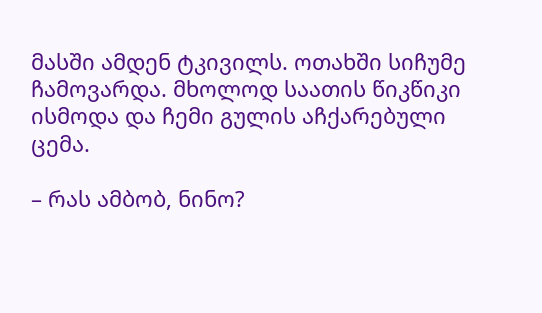მასში ამდენ ტკივილს. ოთახში სიჩუმე ჩამოვარდა. მხოლოდ საათის წიკწიკი ისმოდა და ჩემი გულის აჩქარებული ცემა.

– რას ამბობ, ნინო?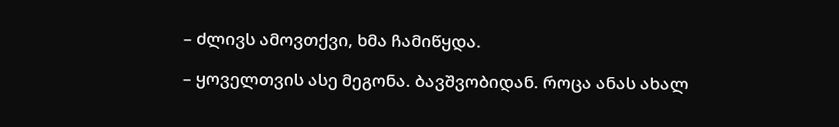– ძლივს ამოვთქვი, ხმა ჩამიწყდა.

– ყოველთვის ასე მეგონა. ბავშვობიდან. როცა ანას ახალ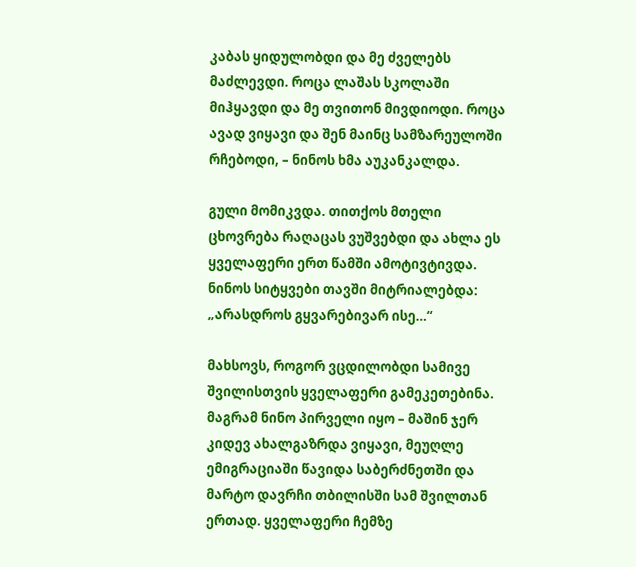კაბას ყიდულობდი და მე ძველებს მაძლევდი. როცა ლაშას სკოლაში მიჰყავდი და მე თვითონ მივდიოდი. როცა ავად ვიყავი და შენ მაინც სამზარეულოში რჩებოდი, – ნინოს ხმა აუკანკალდა.

გული მომიკვდა. თითქოს მთელი ცხოვრება რაღაცას ვუშვებდი და ახლა ეს ყველაფერი ერთ წამში ამოტივტივდა. ნინოს სიტყვები თავში მიტრიალებდა: „არასდროს გყვარებივარ ისე…“

მახსოვს, როგორ ვცდილობდი სამივე შვილისთვის ყველაფერი გამეკეთებინა. მაგრამ ნინო პირველი იყო – მაშინ ჯერ კიდევ ახალგაზრდა ვიყავი, მეუღლე ემიგრაციაში წავიდა საბერძნეთში და მარტო დავრჩი თბილისში სამ შვილთან ერთად. ყველაფერი ჩემზე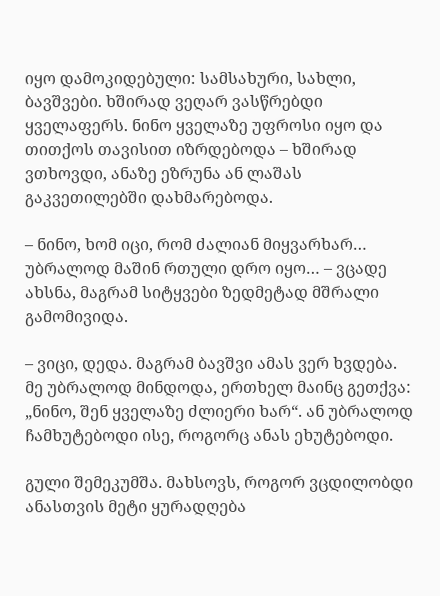იყო დამოკიდებული: სამსახური, სახლი, ბავშვები. ხშირად ვეღარ ვასწრებდი ყველაფერს. ნინო ყველაზე უფროსი იყო და თითქოს თავისით იზრდებოდა – ხშირად ვთხოვდი, ანაზე ეზრუნა ან ლაშას გაკვეთილებში დახმარებოდა.

– ნინო, ხომ იცი, რომ ძალიან მიყვარხარ… უბრალოდ მაშინ რთული დრო იყო… – ვცადე ახსნა, მაგრამ სიტყვები ზედმეტად მშრალი გამომივიდა.

– ვიცი, დედა. მაგრამ ბავშვი ამას ვერ ხვდება. მე უბრალოდ მინდოდა, ერთხელ მაინც გეთქვა: „ნინო, შენ ყველაზე ძლიერი ხარ“. ან უბრალოდ ჩამხუტებოდი ისე, როგორც ანას ეხუტებოდი.

გული შემეკუმშა. მახსოვს, როგორ ვცდილობდი ანასთვის მეტი ყურადღება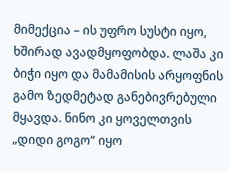მიმექცია – ის უფრო სუსტი იყო, ხშირად ავადმყოფობდა. ლაშა კი ბიჭი იყო და მამამისის არყოფნის გამო ზედმეტად განებივრებული მყავდა. ნინო კი ყოველთვის „დიდი გოგო“ იყო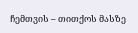ჩემთვის – თითქოს მასზე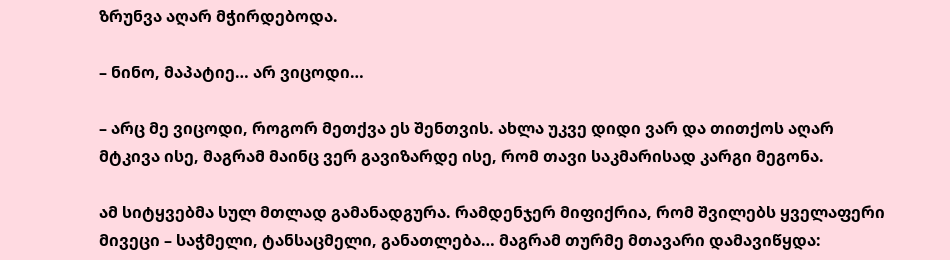ზრუნვა აღარ მჭირდებოდა.

– ნინო, მაპატიე… არ ვიცოდი…

– არც მე ვიცოდი, როგორ მეთქვა ეს შენთვის. ახლა უკვე დიდი ვარ და თითქოს აღარ მტკივა ისე, მაგრამ მაინც ვერ გავიზარდე ისე, რომ თავი საკმარისად კარგი მეგონა.

ამ სიტყვებმა სულ მთლად გამანადგურა. რამდენჯერ მიფიქრია, რომ შვილებს ყველაფერი მივეცი – საჭმელი, ტანსაცმელი, განათლება… მაგრამ თურმე მთავარი დამავიწყდა: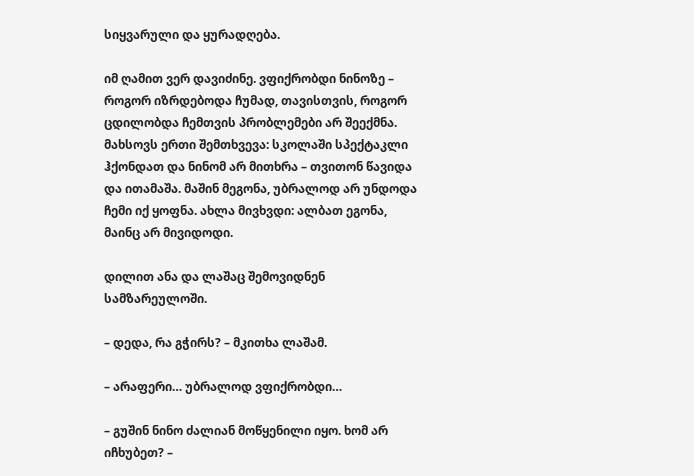სიყვარული და ყურადღება.

იმ ღამით ვერ დავიძინე. ვფიქრობდი ნინოზე – როგორ იზრდებოდა ჩუმად, თავისთვის, როგორ ცდილობდა ჩემთვის პრობლემები არ შეექმნა. მახსოვს ერთი შემთხვევა: სკოლაში სპექტაკლი ჰქონდათ და ნინომ არ მითხრა – თვითონ წავიდა და ითამაშა. მაშინ მეგონა, უბრალოდ არ უნდოდა ჩემი იქ ყოფნა. ახლა მივხვდი: ალბათ ეგონა, მაინც არ მივიდოდი.

დილით ანა და ლაშაც შემოვიდნენ სამზარეულოში.

– დედა, რა გჭირს? – მკითხა ლაშამ.

– არაფერი… უბრალოდ ვფიქრობდი…

– გუშინ ნინო ძალიან მოწყენილი იყო. ხომ არ იჩხუბეთ? –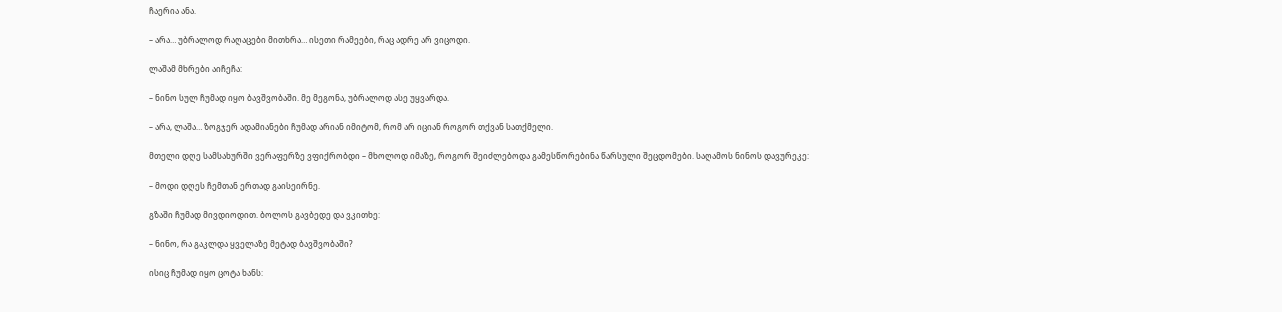ჩაერია ანა.

– არა… უბრალოდ რაღაცები მითხრა… ისეთი რამეები, რაც ადრე არ ვიცოდი.

ლაშამ მხრები აიჩეჩა:

– ნინო სულ ჩუმად იყო ბავშვობაში. მე მეგონა, უბრალოდ ასე უყვარდა.

– არა, ლაშა… ზოგჯერ ადამიანები ჩუმად არიან იმიტომ, რომ არ იციან როგორ თქვან სათქმელი.

მთელი დღე სამსახურში ვერაფერზე ვფიქრობდი – მხოლოდ იმაზე, როგორ შეიძლებოდა გამესწორებინა წარსული შეცდომები. საღამოს ნინოს დავურეკე:

– მოდი დღეს ჩემთან ერთად გაისეირნე.

გზაში ჩუმად მივდიოდით. ბოლოს გავბედე და ვკითხე:

– ნინო, რა გაკლდა ყველაზე მეტად ბავშვობაში?

ისიც ჩუმად იყო ცოტა ხანს: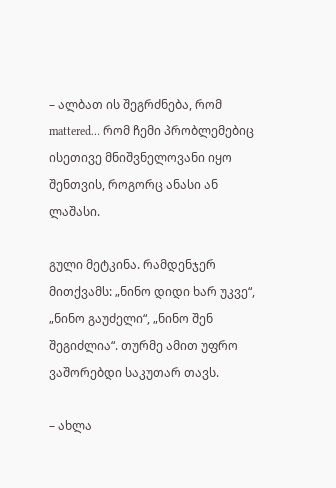– ალბათ ის შეგრძნება, რომ mattered… რომ ჩემი პრობლემებიც ისეთივე მნიშვნელოვანი იყო შენთვის, როგორც ანასი ან ლაშასი.

გული მეტკინა. რამდენჯერ მითქვამს: „ნინო დიდი ხარ უკვე“, „ნინო გაუძელი“, „ნინო შენ შეგიძლია“. თურმე ამით უფრო ვაშორებდი საკუთარ თავს.

– ახლა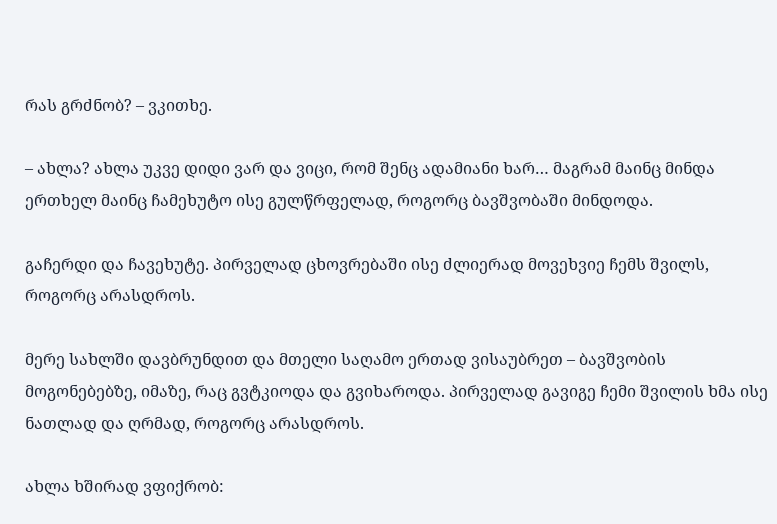რას გრძნობ? – ვკითხე.

– ახლა? ახლა უკვე დიდი ვარ და ვიცი, რომ შენც ადამიანი ხარ… მაგრამ მაინც მინდა ერთხელ მაინც ჩამეხუტო ისე გულწრფელად, როგორც ბავშვობაში მინდოდა.

გაჩერდი და ჩავეხუტე. პირველად ცხოვრებაში ისე ძლიერად მოვეხვიე ჩემს შვილს, როგორც არასდროს.

მერე სახლში დავბრუნდით და მთელი საღამო ერთად ვისაუბრეთ – ბავშვობის მოგონებებზე, იმაზე, რაც გვტკიოდა და გვიხაროდა. პირველად გავიგე ჩემი შვილის ხმა ისე ნათლად და ღრმად, როგორც არასდროს.

ახლა ხშირად ვფიქრობ: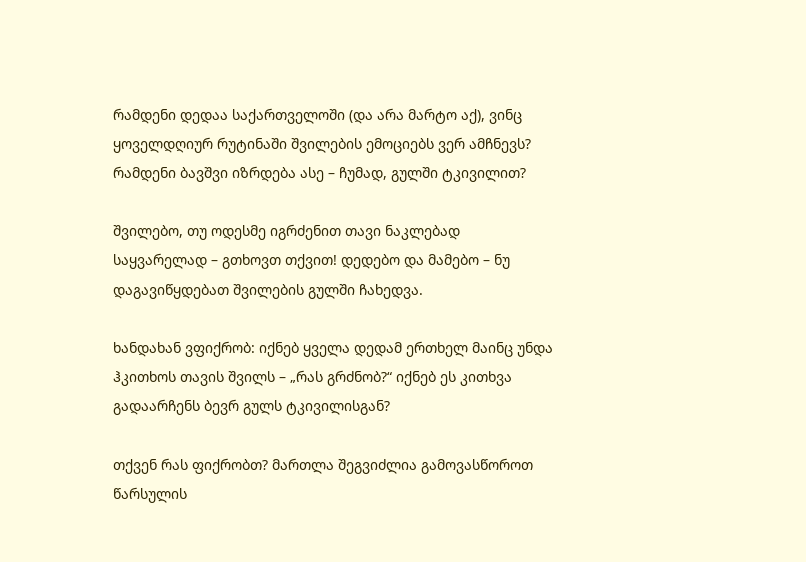რამდენი დედაა საქართველოში (და არა მარტო აქ), ვინც ყოველდღიურ რუტინაში შვილების ემოციებს ვერ ამჩნევს? რამდენი ბავშვი იზრდება ასე – ჩუმად, გულში ტკივილით?

შვილებო, თუ ოდესმე იგრძენით თავი ნაკლებად საყვარელად – გთხოვთ თქვით! დედებო და მამებო – ნუ დაგავიწყდებათ შვილების გულში ჩახედვა.

ხანდახან ვფიქრობ: იქნებ ყველა დედამ ერთხელ მაინც უნდა ჰკითხოს თავის შვილს – „რას გრძნობ?“ იქნებ ეს კითხვა გადაარჩენს ბევრ გულს ტკივილისგან?

თქვენ რას ფიქრობთ? მართლა შეგვიძლია გამოვასწოროთ წარსულის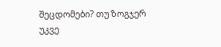შეცდომები? თუ ზოგჯერ უკვე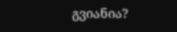გვიანია?